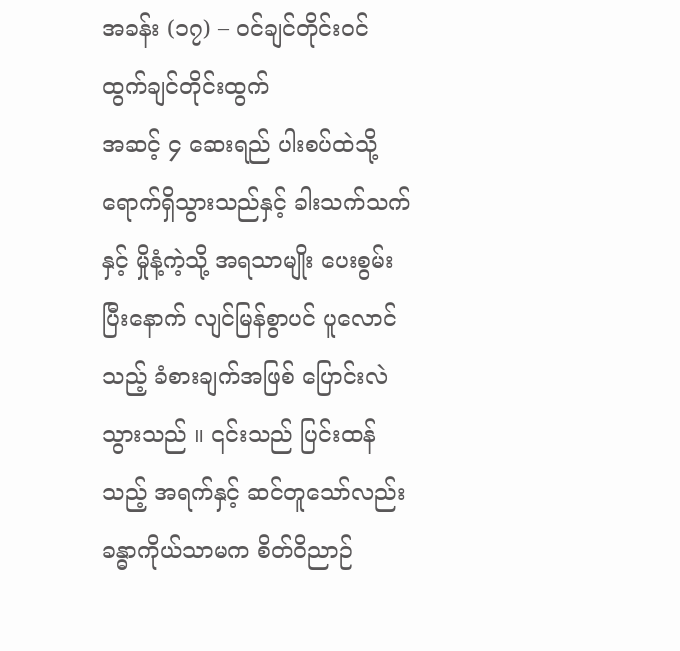အခန်း (၁၇) – ဝင်ချင်တိုင်းဝင် ထွက်ချင်တိုင်းထွက်
အဆင့် ၄ ဆေးရည် ပါးစပ်ထဲသို့ ရောက်ရှိသွားသည်နှင့် ခါးသက်သက်နှင့် မှိုနံ့ကဲ့သို့ အရသာမျိုး ပေးစွမ်းပြီးနောက် လျင်မြန်စွာပင် ပူလောင်သည့် ခံစားချက်အဖြစ် ပြောင်းလဲသွားသည် ။ ၎င်းသည် ပြင်းထန်သည့် အရက်နှင့် ဆင်တူသော်လည်း ခန္ဓာကိုယ်သာမက စိတ်ဝိညာဉ်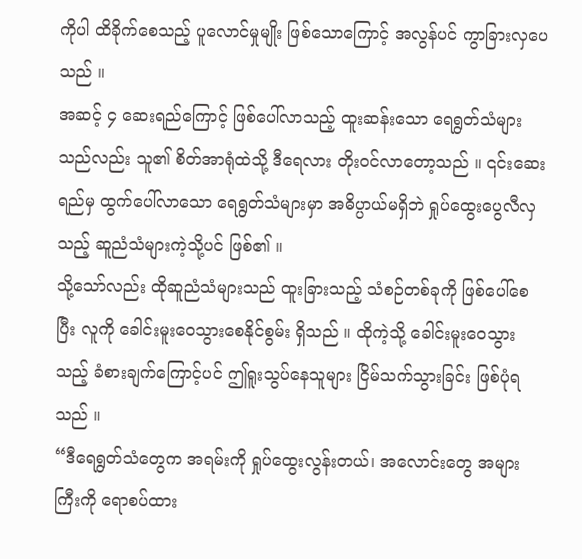ကိုပါ ထိခိုက်စေသည့် ပူလောင်မှုမျိုး ဖြစ်သောကြောင့် အလွန်ပင် ကွာခြားလှပေသည် ။
အဆင့် ၄ ဆေးရည်ကြောင့် ဖြစ်ပေါ်လာသည့် ထူးဆန်းသော ရေရွတ်သံများသည်လည်း သူ၏ စိတ်အာရုံထဲသို့ ဒီရေလား တိုးဝင်လာတော့သည် ။ ၎င်းဆေးရည်မှ ထွက်ပေါ်လာသော ရေရွတ်သံများမှာ အဓိပ္ပာယ်မရှိဘဲ ရှုပ်ထွေးပွေလီလှသည့် ဆူညံသံများကဲ့သို့ပင် ဖြစ်၏ ။
သို့သော်လည်း ထိုဆူညံသံများသည် ထူးခြားသည့် သံစဉ်တစ်ခုကို ဖြစ်ပေါ်စေပြီး လူကို ခေါင်းမူးဝေသွားစေနိုင်စွမ်း ရှိသည် ။ ထိုကဲ့သို့ ခေါင်းမူးဝေသွားသည့် ခံစားချက်ကြောင့်ပင် ဤရူးသွပ်နေသူများ ငြိမ်သက်သွားခြင်း ဖြစ်ပုံရသည် ။
“ဒီရေရွတ်သံတွေက အရမ်းကို ရှုပ်ထွေးလွန်းတယ်၊ အလောင်းတွေ အများကြီးကို ရောစပ်ထား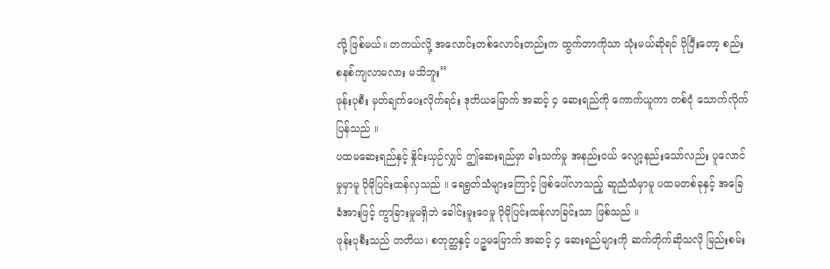လို့ ဖြစ်မယ်။ တကယ်လို့ အလောင်းတစ်လောင်းတည်းက ထွက်တာကိုသာ သုံးမယ်ဆိုရင် ပိုပြီးတော့ စည်းစနစ်ကျလာမလား မသိဘူး”
ဖုန်းပုစီး မှတ်ချက်ပေးလိုက်ရင်း ဒုတိယမြောက် အဆင့် ၄ ဆေးရည်ကို ကောက်ယူကာ တစ်ငုံ သောက်လိုက်ပြန်သည် ။
ပထမဆေးရည်နှင့် နှိုင်းယှဉ်လျှင် ဤဆေးရည်မှာ ခါးသက်မှု အနည်းငယ် လျော့နည်းသော်လည်း ပူလောင်မှုမှာမူ ပိုမိုပြင်းထန်လှသည် ။ ရေရွတ်သံများကြောင့် ဖြစ်ပေါ်လာသည့် ဆူညံသံမှာမူ ပထမတစ်ခုနှင့် အခြေခံအားဖြင့် ကွာခြားမှုမရှိဘဲ ခေါင်းမူးဝေမှု ပိုမိုပြင်းထန်လာခြင်းသာ ဖြစ်သည် ။
ဖုန်းပုစီးသည် တတိယ၊ စတုတ္ထနှင့် ပဉ္စမမြောက် အဆင့် ၄ ဆေးရည်များကို ဆက်တိုက်ဆိုသလို မြည်းစမ်း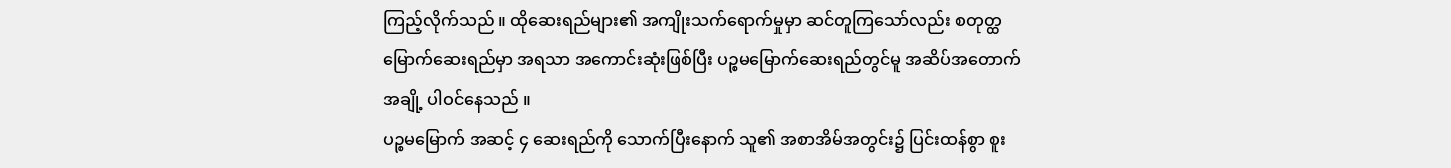ကြည့်လိုက်သည် ။ ထိုဆေးရည်များ၏ အကျိုးသက်ရောက်မှုမှာ ဆင်တူကြသော်လည်း စတုတ္ထမြောက်ဆေးရည်မှာ အရသာ အကောင်းဆုံးဖြစ်ပြီး ပဉ္စမမြောက်ဆေးရည်တွင်မူ အဆိပ်အတောက် အချို့ ပါဝင်နေသည် ။
ပဉ္စမမြောက် အဆင့် ၄ ဆေးရည်ကို သောက်ပြီးနောက် သူ၏ အစာအိမ်အတွင်း၌ ပြင်းထန်စွာ စူး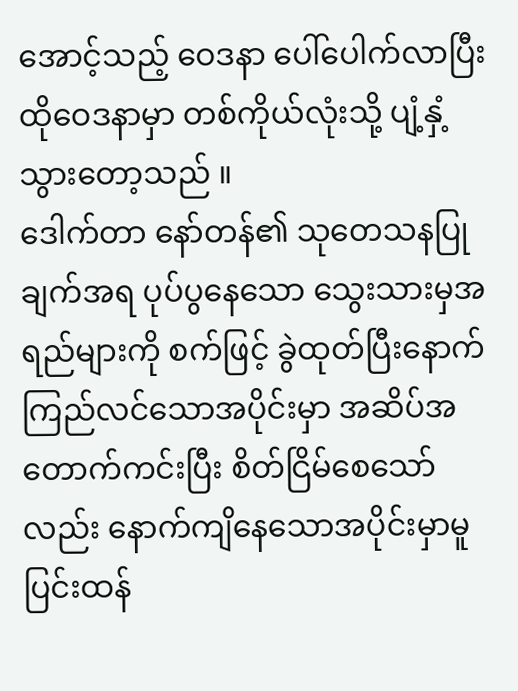အောင့်သည့် ဝေဒနာ ပေါ်ပေါက်လာပြီး ထိုဝေဒနာမှာ တစ်ကိုယ်လုံးသို့ ပျံ့နှံ့သွားတော့သည် ။
ဒေါက်တာ နော်တန်၏ သုတေသနပြုချက်အရ ပုပ်ပွနေသော သွေးသားမှအရည်များကို စက်ဖြင့် ခွဲထုတ်ပြီးနောက် ကြည်လင်သောအပိုင်းမှာ အဆိပ်အတောက်ကင်းပြီး စိတ်ငြိမ်စေသော်လည်း နောက်ကျိနေသောအပိုင်းမှာမူ ပြင်းထန်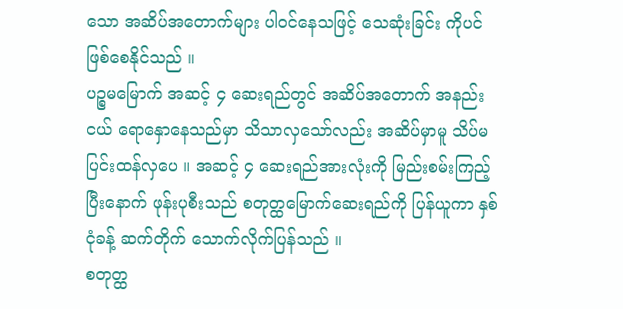သော အဆိပ်အတောက်များ ပါဝင်နေသဖြင့် သေဆုံးခြင်း ကိုပင် ဖြစ်စေနိုင်သည် ။
ပဉ္စမမြောက် အဆင့် ၄ ဆေးရည်တွင် အဆိပ်အတောက် အနည်းငယ် ရောနှောနေသည်မှာ သိသာလှသော်လည်း အဆိပ်မှာမူ သိပ်မပြင်းထန်လှပေ ။ အဆင့် ၄ ဆေးရည်အားလုံးကို မြည်းစမ်းကြည့်ပြီးနောက် ဖုန်းပုစီးသည် စတုတ္ထမြောက်ဆေးရည်ကို ပြန်ယူကာ နှစ်ငုံခန့် ဆက်တိုက် သောက်လိုက်ပြန်သည် ။
စတုတ္ထ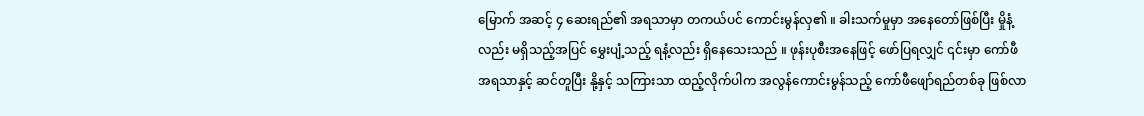မြောက် အဆင့် ၄ ဆေးရည်၏ အရသာမှာ တကယ်ပင် ကောင်းမွန်လှ၏ ။ ခါးသက်မှုမှာ အနေတော်ဖြစ်ပြီး မှိုနံ့လည်း မရှိသည့်အပြင် မွှေးပျံ့သည့် ရနံ့လည်း ရှိနေသေးသည် ။ ဖုန်းပုစီးအနေဖြင့် ဖော်ပြရလျှင် ၎င်းမှာ ကော်ဖီအရသာနှင့် ဆင်တူပြီး နို့နှင့် သကြားသာ ထည့်လိုက်ပါက အလွန်ကောင်းမွန်သည့် ကော်ဖီဖျော်ရည်တစ်ခု ဖြစ်လာ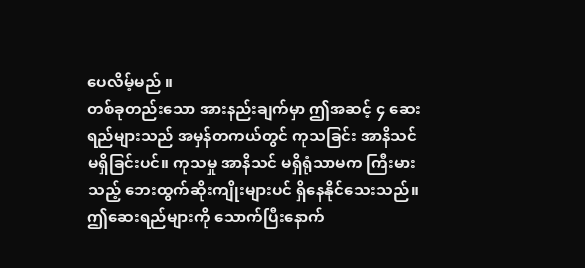ပေလိမ့်မည် ။
တစ်ခုတည်းသော အားနည်းချက်မှာ ဤအဆင့် ၄ ဆေးရည်များသည် အမှန်တကယ်တွင် ကုသခြင်း အာနိသင် မရှိခြင်းပင်။ ကုသမှု အာနိသင် မရှိရုံသာမက ကြီးမားသည့် ဘေးထွက်ဆိုးကျိုးများပင် ရှိနေနိုင်သေးသည်။ ဤဆေးရည်များကို သောက်ပြီးနောက်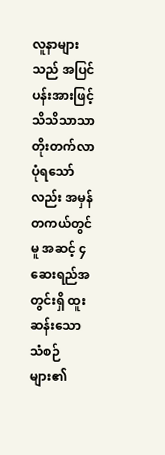လူနာများသည် အပြင်ပန်းအားဖြင့် သိသိသာသာ တိုးတက်လာပုံရသော်လည်း အမှန်တကယ်တွင်မူ အဆင့် ၄ ဆေးရည်အတွင်းရှိ ထူးဆန်းသော သံစဉ်များ၏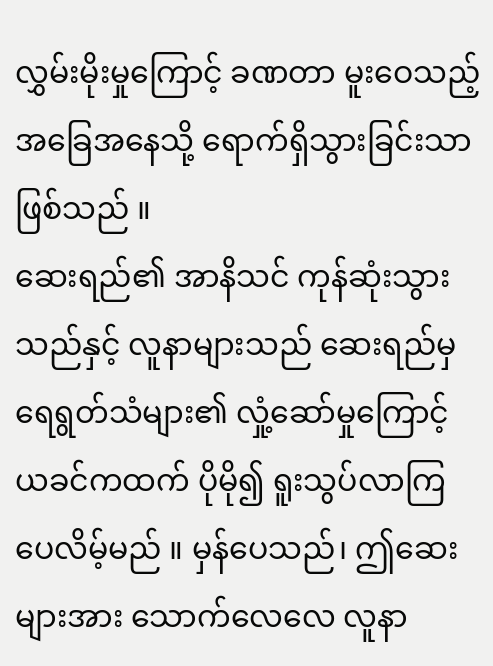လွှမ်းမိုးမှုကြောင့် ခဏတာ မူးဝေသည့် အခြေအနေသို့ ရောက်ရှိသွားခြင်းသာ ဖြစ်သည် ။
ဆေးရည်၏ အာနိသင် ကုန်ဆုံးသွားသည်နှင့် လူနာများသည် ဆေးရည်မှ ရေရွတ်သံများ၏ လှုံ့ဆော်မှုကြောင့် ယခင်ကထက် ပိုမို၍ ရူးသွပ်လာကြပေလိမ့်မည် ။ မှန်ပေသည်၊ ဤဆေးများအား သောက်လေလေ လူနာ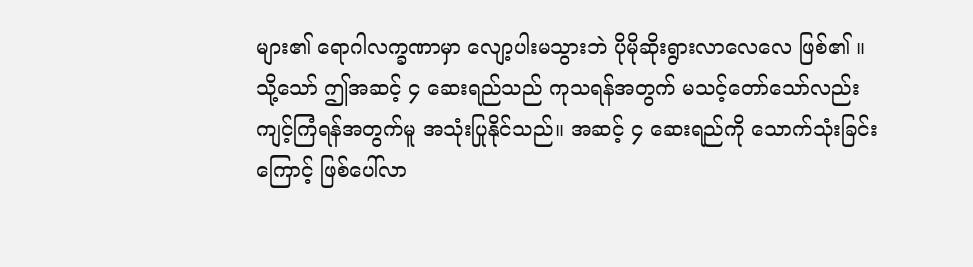များ၏ ရောဂါလက္ခဏာမှာ လျော့ပါးမသွားဘဲ ပိုမိုဆိုးရွားလာလေလေ ဖြစ်၏ ။
သို့သော် ဤအဆင့် ၄ ဆေးရည်သည် ကုသရန်အတွက် မသင့်တော်သော်လည်း ကျင့်ကြံရန်အတွက်မူ အသုံးပြုနိုင်သည်။ အဆင့် ၄ ဆေးရည်ကို သောက်သုံးခြင်းကြောင့် ဖြစ်ပေါ်လာ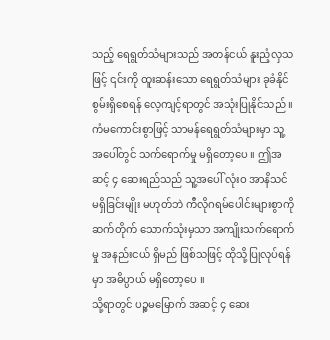သည့် ရေရွတ်သံများသည် အတန်ငယ် နူးညံ့လှသဖြင့် ၎င်းကို ထူးဆန်းသော ရေရွတ်သံများ ခုခံနိုင်စွမ်းရှိစေရန် လေ့ကျင့်ရာတွင် အသုံးပြုနိုင်သည် ။
ကံမကောင်းစွာဖြင့် သာမန်ရေရွတ်သံများမှာ သူ့အပေါ်တွင် သက်ရောက်မှု မရှိတော့ပေ ။ ဤအဆင့် ၄ ဆေးရည်သည် သူ့အပေါ် လုံးဝ အာနိသင် မရှိခြင်းမျိုး မဟုတ်ဘဲ ကီလိုဂရမ်ပေါင်းများစွာကို ဆက်တိုက် သောက်သုံးမှသာ အကျိုးသက်ရောက်မှု အနည်းငယ် ရှိမည် ဖြစ်သဖြင့် ထိုသို့ပြုလုပ်ရန်မှာ အဓိပ္ပာယ် မရှိတော့ပေ ။
သို့ရာတွင် ပဉ္စမမြောက် အဆင့် ၄ ဆေး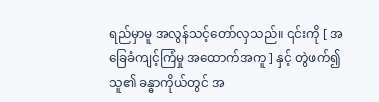ရည်မှာမူ အလွန်သင့်တော်လှသည်။ ၎င်းကို [ အခြေခံကျင့်ကြံမှု အထောက်အကူ ] နှင့် တွဲဖက်၍ သူ၏ ခန္ဓာကိုယ်တွင် အ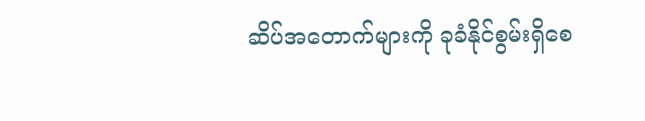ဆိပ်အတောက်များကို ခုခံနိုင်စွမ်းရှိစေ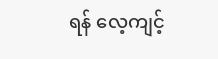ရန် လေ့ကျင့်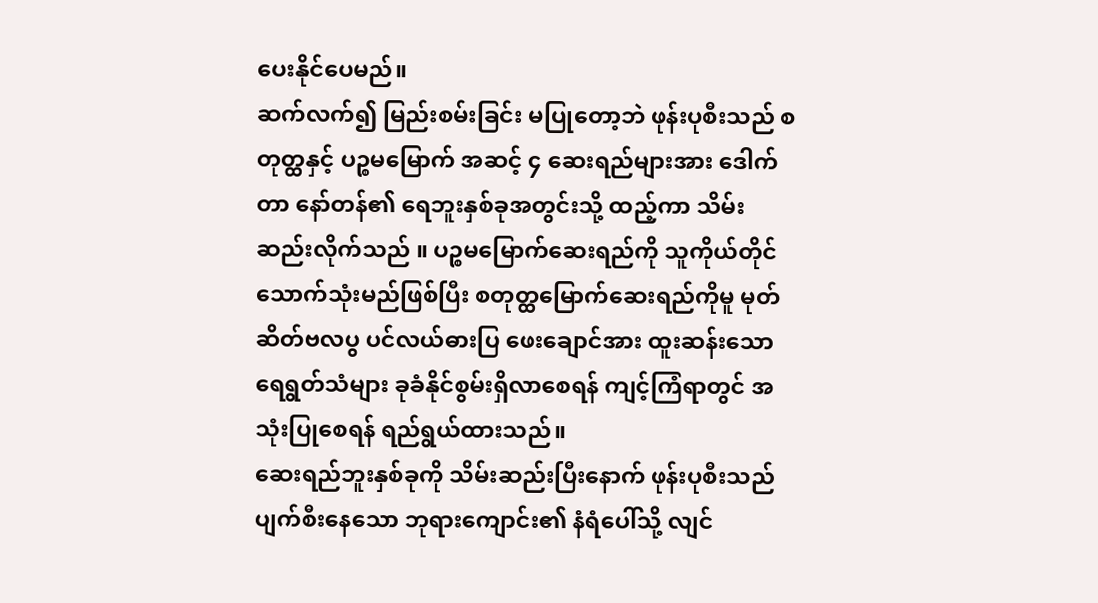ပေးနိုင်ပေမည်။
ဆက်လက်၍ မြည်းစမ်းခြင်း မပြုတော့ဘဲ ဖုန်းပုစီးသည် စတုတ္ထနှင့် ပဉ္စမမြောက် အဆင့် ၄ ဆေးရည်များအား ဒေါက်တာ နော်တန်၏ ရေဘူးနှစ်ခုအတွင်းသို့ ထည့်ကာ သိမ်းဆည်းလိုက်သည် ။ ပဉ္စမမြောက်ဆေးရည်ကို သူကိုယ်တိုင် သောက်သုံးမည်ဖြစ်ပြီး စတုတ္ထမြောက်ဆေးရည်ကိုမူ မုတ်ဆိတ်ဗလပွ ပင်လယ်ဓားပြ ဖေးချောင်အား ထူးဆန်းသော ရေရွတ်သံများ ခုခံနိုင်စွမ်းရှိလာစေရန် ကျင့်ကြံရာတွင် အသုံးပြုစေရန် ရည်ရွယ်ထားသည်။
ဆေးရည်ဘူးနှစ်ခုကို သိမ်းဆည်းပြီးနောက် ဖုန်းပုစီးသည် ပျက်စီးနေသော ဘုရားကျောင်း၏ နံရံပေါ်သို့ လျင်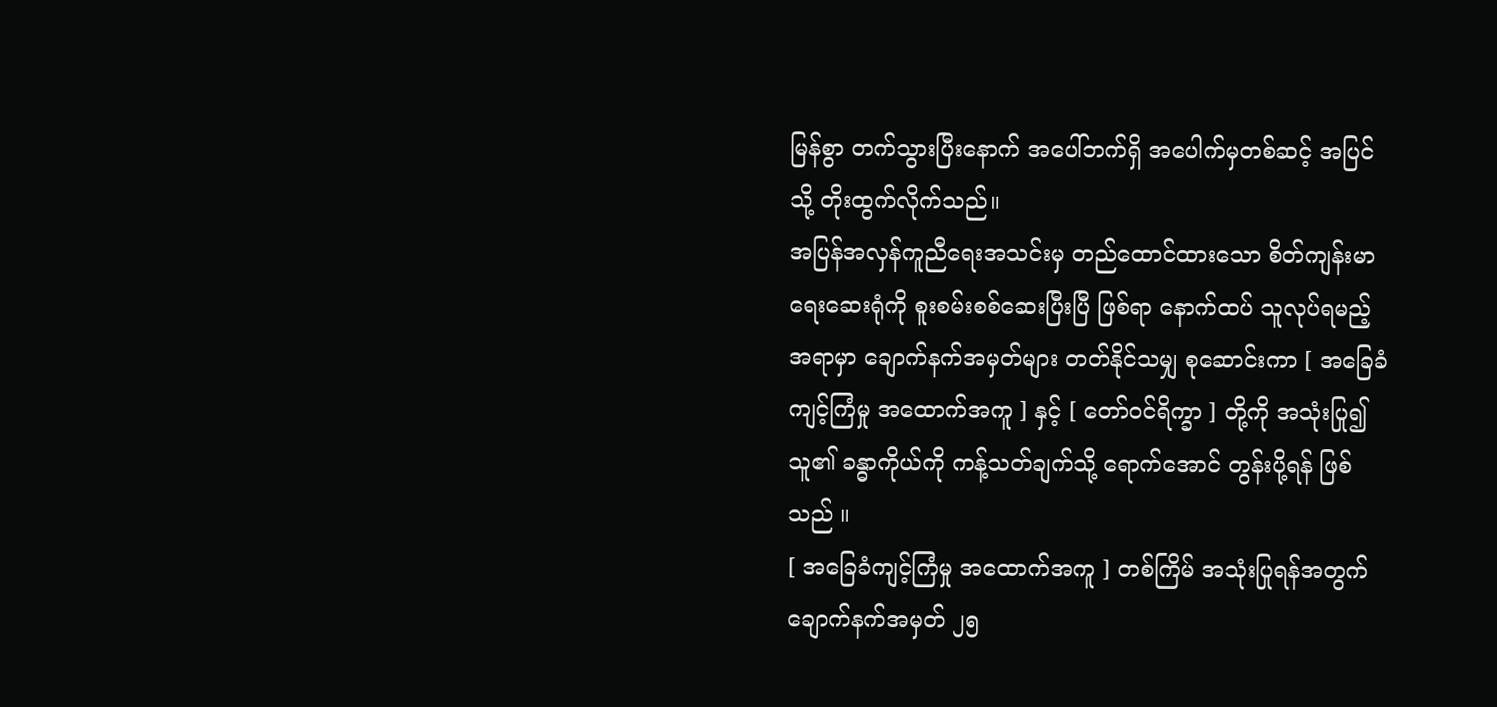မြန်စွာ တက်သွားပြီးနောက် အပေါ်ဘက်ရှိ အပေါက်မှတစ်ဆင့် အပြင်သို့ တိုးထွက်လိုက်သည်။
အပြန်အလှန်ကူညီရေးအသင်းမှ တည်ထောင်ထားသော စိတ်ကျန်းမာရေးဆေးရုံကို စူးစမ်းစစ်ဆေးပြီးပြီ ဖြစ်ရာ နောက်ထပ် သူလုပ်ရမည့်အရာမှာ ချောက်နက်အမှတ်များ တတ်နိုင်သမျှ စုဆောင်းကာ [ အခြေခံကျင့်ကြံမှု အထောက်အကူ ] နှင့် [ တော်ဝင်ရိက္ခာ ] တို့ကို အသုံးပြု၍ သူ၏ ခန္ဓာကိုယ်ကို ကန့်သတ်ချက်သို့ ရောက်အောင် တွန်းပို့ရန် ဖြစ်သည် ။
[ အခြေခံကျင့်ကြံမှု အထောက်အကူ ] တစ်ကြိမ် အသုံးပြုရန်အတွက် ချောက်နက်အမှတ် ၂၅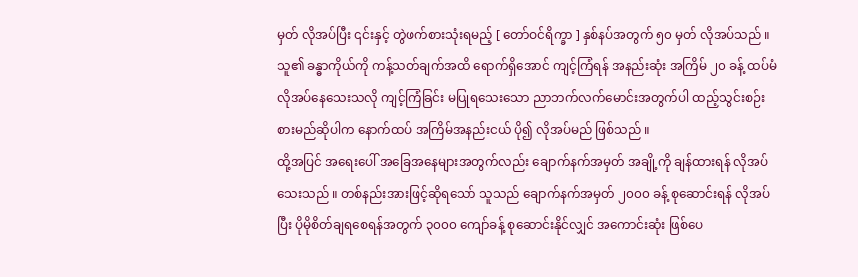မှတ် လိုအပ်ပြီး ၎င်းနှင့် တွဲဖက်စားသုံးရမည့် [ တော်ဝင်ရိက္ခာ ] နှစ်နပ်အတွက် ၅၀ မှတ် လိုအပ်သည် ။ သူ၏ ခန္ဓာကိုယ်ကို ကန့်သတ်ချက်အထိ ရောက်ရှိအောင် ကျင့်ကြံရန် အနည်းဆုံး အကြိမ် ၂၀ ခန့် ထပ်မံ လိုအပ်နေသေးသလို ကျင့်ကြံခြင်း မပြုရသေးသော ညာဘက်လက်မောင်းအတွက်ပါ ထည့်သွင်းစဉ်းစားမည်ဆိုပါက နောက်ထပ် အကြိမ်အနည်းငယ် ပို၍ လိုအပ်မည် ဖြစ်သည် ။
ထို့အပြင် အရေးပေါ် အခြေအနေများအတွက်လည်း ချောက်နက်အမှတ် အချို့ကို ချန်ထားရန် လိုအပ်သေးသည် ။ တစ်နည်းအားဖြင့်ဆိုရသော် သူသည် ချောက်နက်အမှတ် ၂၀၀၀ ခန့် စုဆောင်းရန် လိုအပ်ပြီး ပိုမိုစိတ်ချရစေရန်အတွက် ၃၀၀၀ ကျော်ခန့် စုဆောင်းနိုင်လျှင် အကောင်းဆုံး ဖြစ်ပေ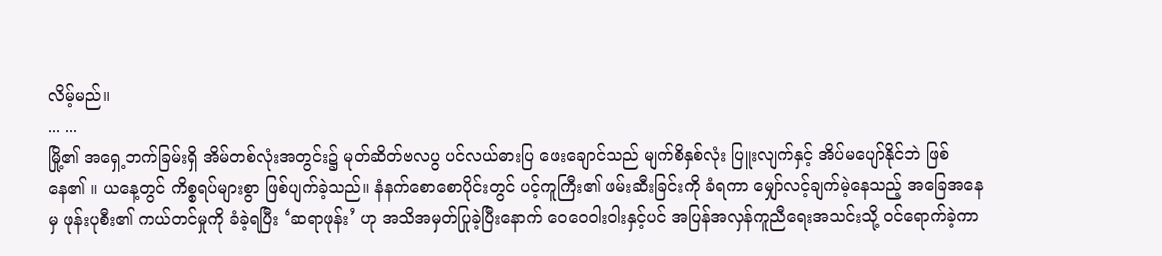လိမ့်မည်။
... ...
မြို့၏ အရှေ့ဘက်ခြမ်းရှိ အိမ်တစ်လုံးအတွင်း၌ မုတ်ဆိတ်ဗလပွ ပင်လယ်ဓားပြ ဖေးချောင်သည် မျက်စိနှစ်လုံး ပြူးလျက်နှင့် အိပ်မပျော်နိုင်ဘဲ ဖြစ်နေ၏ ။ ယနေ့တွင် ကိစ္စရပ်များစွာ ဖြစ်ပျက်ခဲ့သည်။ နံနက်စောစောပိုင်းတွင် ပင့်ကူကြီး၏ ဖမ်းဆီးခြင်းကို ခံရကာ မျှော်လင့်ချက်မဲ့နေသည့် အခြေအနေမှ ဖုန်းပုစီး၏ ကယ်တင်မှုကို ခံခဲ့ရပြီး ‘ဆရာဖုန်း’ ဟု အသိအမှတ်ပြုခဲ့ပြီးနောက် ဝေဝေဝါးဝါးနှင့်ပင် အပြန်အလှန်ကူညီရေးအသင်းသို့ ဝင်ရောက်ခဲ့ကာ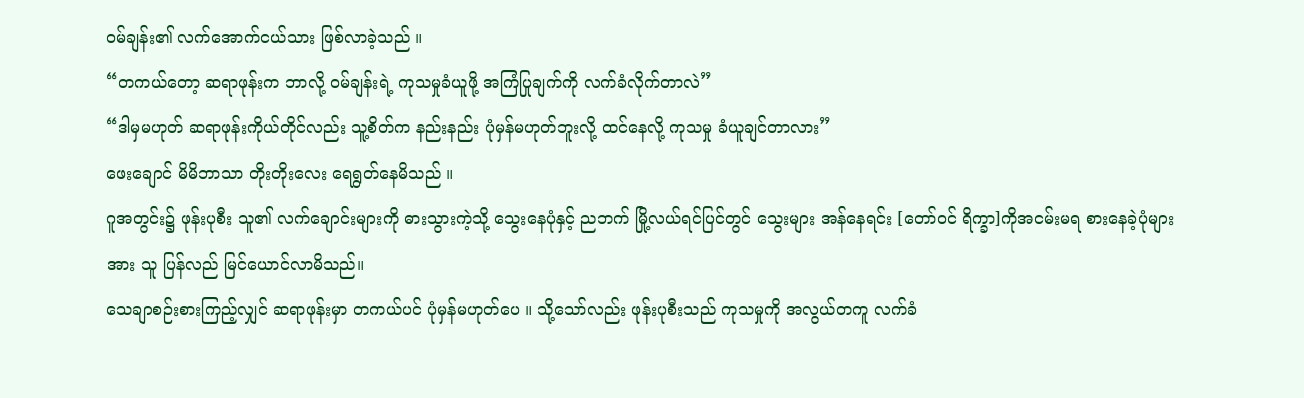ဝမ်ချန်း၏ လက်အောက်ငယ်သား ဖြစ်လာခဲ့သည် ။
“တကယ်တော့ ဆရာဖုန်းက ဘာလို့ ဝမ်ချန်းရဲ့ ကုသမှုခံယူဖို့ အကြံပြုချက်ကို လက်ခံလိုက်တာလဲ”
“ဒါမှမဟုတ် ဆရာဖုန်းကိုယ်တိုင်လည်း သူ့စိတ်က နည်းနည်း ပုံမှန်မဟုတ်ဘူးလို့ ထင်နေလို့ ကုသမှု ခံယူချင်တာလား”
ဖေးချောင် မိမိဘာသာ တိုးတိုးလေး ရေရွတ်နေမိသည် ။
ဂူအတွင်း၌ ဖုန်းပုစီး သူ၏ လက်ချောင်းများကို ဓားသွားကဲ့သို့ သွေးနေပုံနှင့် ညဘက် မြို့လယ်ရင်ပြင်တွင် သွေးများ အန်နေရင်း [တော်ဝင် ရိက္ခာ]ကိုအငမ်းမရ စားနေခဲ့ပုံများအား သူ ပြန်လည် မြင်ယောင်လာမိသည်။
သေချာစဉ်းစားကြည့်လျှင် ဆရာဖုန်းမှာ တကယ်ပင် ပုံမှန်မဟုတ်ပေ ။ သို့သော်လည်း ဖုန်းပုစီးသည် ကုသမှုကို အလွယ်တကူ လက်ခံ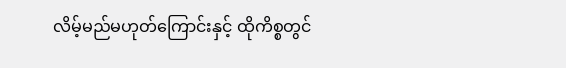လိမ့်မည်မဟုတ်ကြောင်းနှင့် ထိုကိစ္စတွင်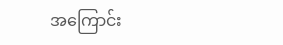အကြောင်း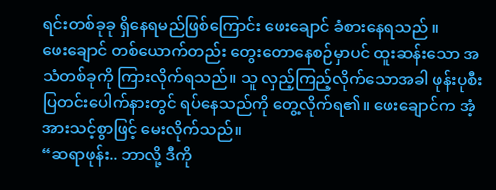ရင်းတစ်ခုခု ရှိနေရမည်ဖြစ်ကြောင်း ဖေးချောင် ခံစားနေရသည် ။
ဖေးချောင် တစ်ယောက်တည်း တွေးတောနေစဉ်မှာပင် ထူးဆန်းသော အသံတစ်ခုကို ကြားလိုက်ရသည်။ သူ လှည့်ကြည့်လိုက်သောအခါ ဖုန်းပုစီး ပြတင်းပေါက်နားတွင် ရပ်နေသည်ကို တွေ့လိုက်ရ၏။ ဖေးချောင်က အံ့အားသင့်စွာဖြင့် မေးလိုက်သည်။
“ဆရာဖုန်း.. ဘာလို့ ဒီကို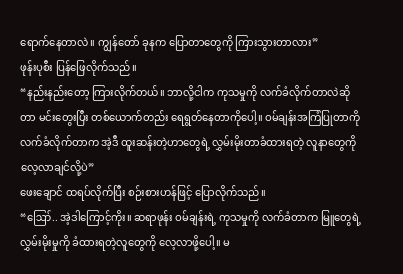ရောက်နေတာလဲ။ ကျွန်တော် ခုနက ပြောတာတွေကို ကြားသွားတာလား”
ဖုန်းပုစီး ပြန်ဖြေလိုက်သည်။
“နည်းနည်းတော့ ကြားလိုက်တယ်။ ဘာလို့ငါက ကုသမှုကို လက်ခံလိုက်တာလဲဆိုတာ မင်းတွေးပြီး တစ်ယောက်တည်း ရေရွတ်နေတာကိုပေါ့။ ဝမ်ချန်းအကြံပြုတာကို လက်ခံလိုက်တာက အဲ့ဒီ ထူးဆန်းတဲ့ဟာတွေရဲ့ လွှမ်းမိုးတာခံထားရတဲ့ လူနာတွေကို လေ့လာချင်လို့ပဲ”
ဖေးချောင် ထရပ်လိုက်ပြီး စဉ်းစားဟန်ဖြင့် ပြောလိုက်သည်။
“ဪ.. အဲ့ဒါကြောင့်ကိုး။ ဆရာဖုန်း ဝမ်ချန်းရဲ့ ကုသမှုကို လက်ခံတာက မြူတွေရဲ့ လွှမ်းမိုးမှုကို ခံထားရတဲ့လူတွေကို လေ့လာဖို့ပေါ့။ မ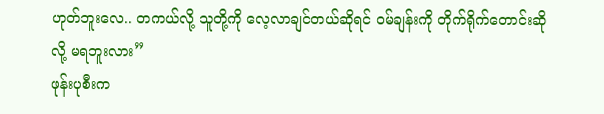ဟုတ်ဘူးလေ.. တကယ်လို့ သူတို့ကို လေ့လာချင်တယ်ဆိုရင် ဝမ်ချန်းကို တိုက်ရိုက်တောင်းဆိုလို့ မရဘူးလား”
ဖုန်းပုစီးက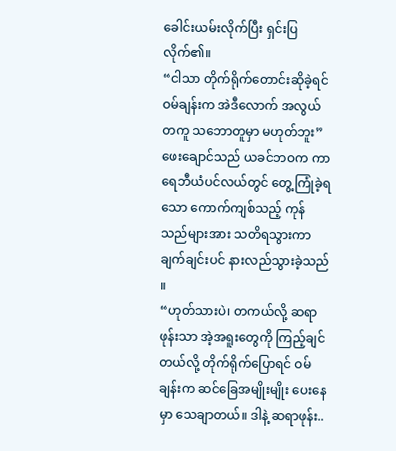ခေါင်းယမ်းလိုက်ပြီး ရှင်းပြလိုက်၏။
“ငါသာ တိုက်ရိုက်တောင်းဆိုခဲ့ရင် ဝမ်ချန်းက အဲဒီလောက် အလွယ်တကူ သဘောတူမှာ မဟုတ်ဘူး”
ဖေးချောင်သည် ယခင်ဘဝက ကာရေဘီယံပင်လယ်တွင် တွေ့ကြုံခဲ့ရသော ကောက်ကျစ်သည့် ကုန်သည်များအား သတိရသွားကာ ချက်ချင်းပင် နားလည်သွားခဲ့သည် ။
“ဟုတ်သားပဲ၊ တကယ်လို့ ဆရာဖုန်းသာ အဲ့အရူးတွေကို ကြည့်ချင်တယ်လို့ တိုက်ရိုက်ပြောရင် ဝမ်ချန်းက ဆင်ခြေအမျိုးမျိုး ပေးနေမှာ သေချာတယ်။ ဒါနဲ့ ဆရာဖုန်း..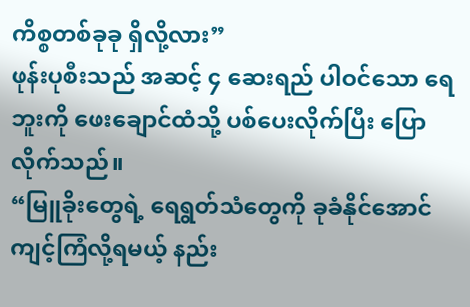ကိစ္စတစ်ခုခု ရှိလို့လား”
ဖုန်းပုစီးသည် အဆင့် ၄ ဆေးရည် ပါဝင်သော ရေဘူးကို ဖေးချောင်ထံသို့ ပစ်ပေးလိုက်ပြီး ပြောလိုက်သည်။
“မြူခိုးတွေရဲ့ ရေရွတ်သံတွေကို ခုခံနိုင်အောင် ကျင့်ကြံလို့ရမယ့် နည်း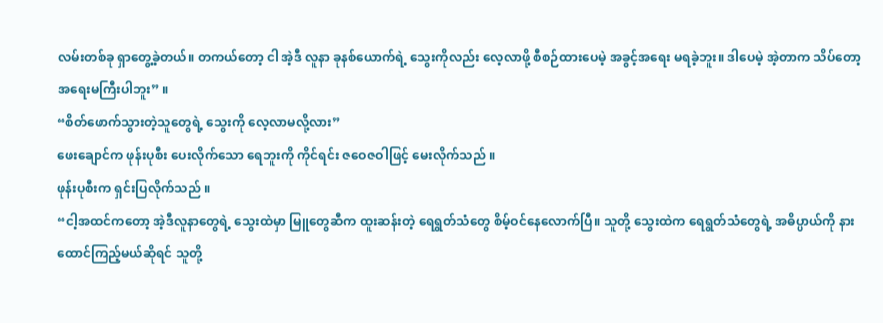လမ်းတစ်ခု ရှာတွေ့ခဲ့တယ်။ တကယ်တော့ ငါ အဲ့ဒီ လူနာ ခုနစ်ယောက်ရဲ့ သွေးကိုလည်း လေ့လာဖို့ စီစဉ်ထားပေမဲ့ အခွင့်အရေး မရခဲ့ဘူး။ ဒါပေမဲ့ အဲ့တာက သိပ်တော့ အရေးမကြီးပါဘူး” ။
“စိတ်ဖောက်သွားတဲ့သူတွေရဲ့ သွေးကို လေ့လာမလို့လား”
ဖေးချောင်က ဖုန်းပုစီး ပေးလိုက်သော ရေဘူးကို ကိုင်ရင်း ဇဝေဇဝါဖြင့် မေးလိုက်သည် ။
ဖုန်းပုစီးက ရှင်းပြလိုက်သည် ။
“ငါ့အထင်ကတော့ အဲ့ဒီလူနာတွေရဲ့ သွေးထဲမှာ မြူတွေဆီက ထူးဆန်းတဲ့ ရေရွတ်သံတွေ စိမ့်ဝင်နေလောက်ပြီ။ သူတို့ သွေးထဲက ရေရွတ်သံတွေရဲ့ အဓိပ္ပာယ်ကို နားထောင်ကြည့်မယ်ဆိုရင် သူတို့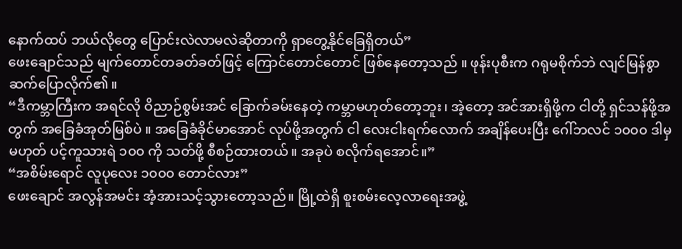နောက်ထပ် ဘယ်လိုတွေ ပြောင်းလဲလာမလဲဆိုတာကို ရှာတွေ့နိုင်ခြေရှိတယ်”
ဖေးချောင်သည် မျက်တောင်တခတ်ခတ်ဖြင့် ကြောင်တောင်တောင် ဖြစ်နေတော့သည် ။ ဖုန်းပုစီးက ဂရုမစိုက်ဘဲ လျင်မြန်စွာ ဆက်ပြောလိုက်၏။
“ဒီကမ္ဘာကြီးက အရင်လို ဝိညာဉ်စွမ်းအင် ခြောက်ခမ်းနေတဲ့ ကမ္ဘာမဟုတ်တော့ဘူး၊ အဲ့တော့ အင်အားရှိဖို့က ငါတို့ ရှင်သန်ဖို့အတွက် အခြေခံအုတ်မြစ်ပဲ ။ အခြေခံခိုင်မာအောင် လုပ်ဖို့အတွက် ငါ လေးငါးရက်လောက် အချိန်ပေးပြီး ဂေါ်ဘလင် ၁၀၀၀ ဒါမှမဟုတ် ပင့်ကူသားရဲ ၁၀၀ ကို သတ်ဖို့ စီစဉ်ထားတယ်။ အခုပဲ စလိုက်ရအောင်။”
“အစိမ်းရောင် လူပုလေး ၁၀၀၀ တောင်လား”
ဖေးချောင် အလွန်အမင်း အံ့အားသင့်သွားတော့သည်။ မြို့ထဲရှိ စူးစမ်းလေ့လာရေးအဖွဲ့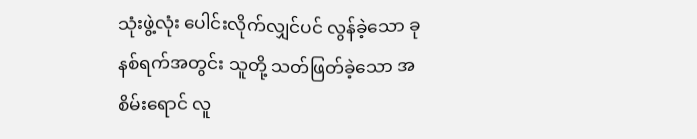သုံးဖွဲ့လုံး ပေါင်းလိုက်လျှင်ပင် လွန်ခဲ့သော ခုနစ်ရက်အတွင်း သူတို့ သတ်ဖြတ်ခဲ့သော အစိမ်းရောင် လူ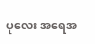ပုလေး အရေအ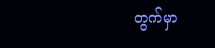တွက်မှာ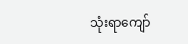သုံးရာကျော်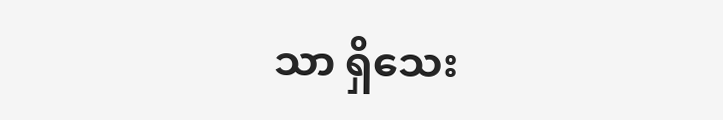သာ ရှိသေး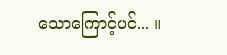သောကြောင့်ပင်... ။